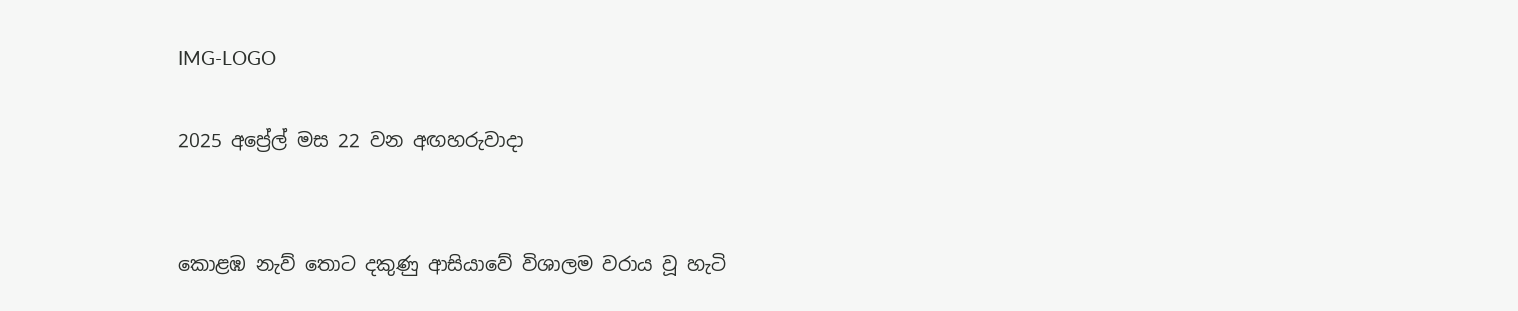IMG-LOGO

2025 අප්‍රේල් මස 22 වන අඟහරුවාදා


කොළඹ නැව් තොට දකුණු ආසියාවේ විශාලම වරාය වූ හැටි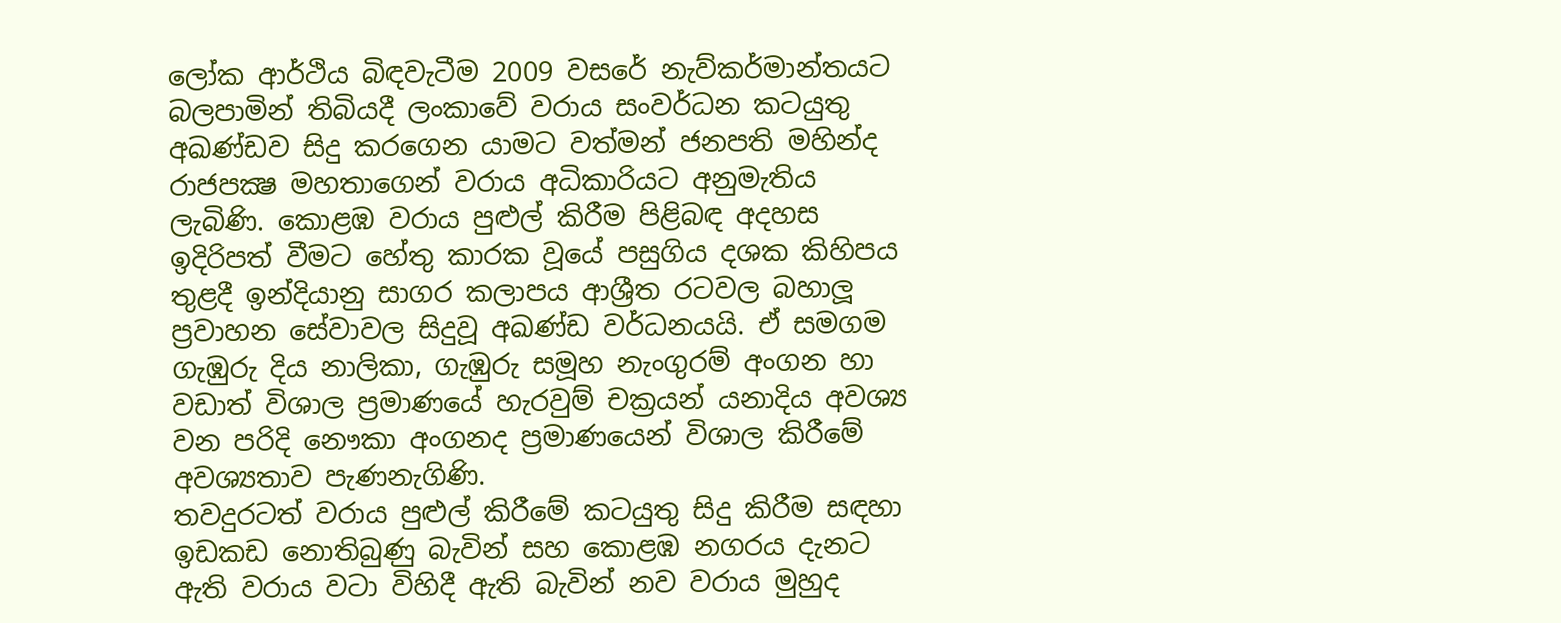ලෝක ආර්ථිය බිඳවැටීම 2009 වසරේ නැව්කර්මාන්තයට බලපාමින් තිබියදී ලංකාවේ වරාය සංවර්ධන කටයුතු අඛණ්ඩව සිදු කරගෙන යාමට වත්මන් ජනපති මහින්ද රාජපක්‍ෂ මහතාගෙන් වරාය අධිකාරියට අනුමැතිය ලැබිණි. කොළඹ වරාය පුළුල් කිරීම පිළිබඳ අදහස ඉදිරිපත් වීමට හේතු කාරක වූයේ පසුගිය දශක කිහිපය තුළදී ඉන්දියානු සාගර කලාපය ආශ්‍රීත රටවල බහාලූ ප්‍රවාහන සේවාවල සිදුවූ අඛණ්ඩ වර්ධනයයි. ඒ සමගම ගැඹුරු දිය නාලිකා, ගැඹුරු සමූහ නැංගුරම් අංගන හා වඩාත් විශාල ප්‍රමාණයේ හැරවුම් චක්‍රයන් යනාදිය අවශ්‍ය වන පරිදි නෞකා අංගනද ප්‍රමාණයෙන් විශාල කිරීමේ අවශ්‍යතාව පැණනැගිණි.
තවදුරටත් වරාය පුළුල් කිරීමේ කටයුතු සිදු කිරීම සඳහා ඉඩකඩ නොතිබුණු බැවින් සහ කොළඹ නගරය දැනට ඇති වරාය වටා විහිදී ඇති බැවින් නව වරාය මුහුද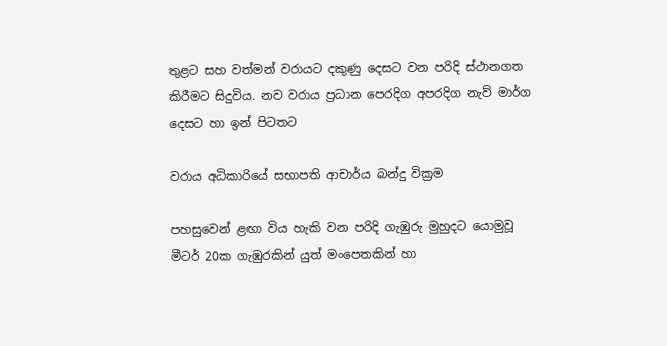තුළට සහ වත්මන් වරායට දකුණු දෙසට වන පරිදි ස්ථානගත කිරීමට සිදුවිය. නව වරාය ප්‍රධාන පෙරදිග අපරදිග නැව් මාර්ග දෙසට හා ඉන් පිටතට

වරාය අධිකාරියේ සභාපති ආචාර්ය බන්දු වික්‍රම

පහසුවෙන් ළඟා විය හැකි වන පරිදි ගැඹුරු මුහුදට යොමුවූ මීටර් 20ක ගැඹුරකින් යුත් මංපෙතකින් හා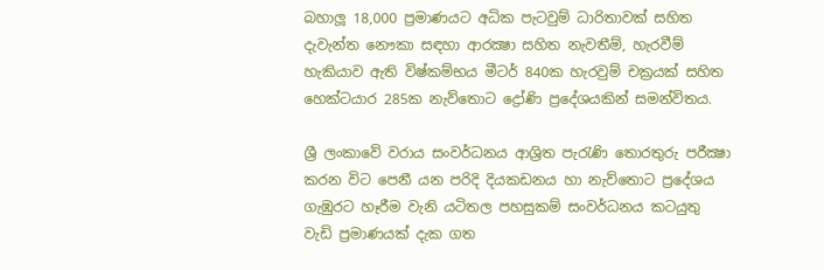බහාලූ 18,000 ප්‍රමාණයට අධික පැටවුම් ධාරිතාවක් සහිත දැවැන්ත නෞකා සඳහා ආරක්‍ෂා සහිත නැවතීම්, හැරවීම් හැකියාව ඇති විෂ්කම්භය මීටර් 840ක හැරවුම් චක්‍රයක් සහිත හෙක්ටයාර 285ක නැව්තොට ද්‍රෝණි ප්‍රදේශයකින් සමන්විතය.

ශ්‍රී ලංකාවේ වරාය සංවර්ධනය ආශ්‍රිත පැරැණි තොරතුරු පරීක්‍ෂා කරන විට පෙනී යන පරිදි දියකඩනය හා නැව්තොට ප්‍රදේශය ගැඹුරට හෑරීම වැනි යටිතල පහසුකම් සංවර්ධනය කටයුතු වැඩි ප්‍රමාණයක් දැක ගත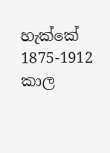හැක්කේ 1875-1912 කාල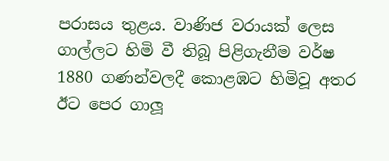පරාසය තුළය. වාණිජ වරායක් ලෙස ගාල්ලට හිමි වී තිබූ පිළිගැනීම වර්ෂ 1880 ගණන්වලදී කොළඹට හිමිවූ අතර ඊට පෙර ගාලූ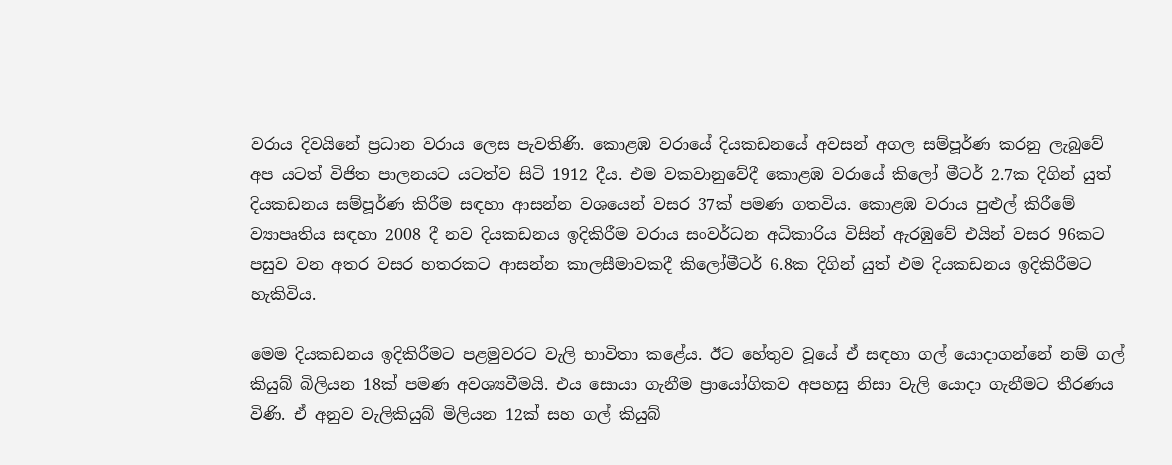වරාය දිවයිනේ ප්‍රධාන වරාය ලෙස පැවතිණි. කොළඹ වරායේ දියකඩනයේ අවසන් අගල සම්පූර්ණ කරනු ලැබුවේ අප යටත් විජිත පාලනයට යටත්ව සිටි 1912 දීය. එම වකවානුවේදී කොළඹ වරායේ කිලෝ මීටර් 2.7ක දිගින් යුත් දියකඩනය සම්පූර්ණ කිරීම සඳහා ආසන්න වශයෙන් වසර 37ක් පමණ ගතවිය. කොළඹ වරාය පුළුල් කිරීමේ ව්‍යාපෘතිය සඳහා 2008 දී නව දියකඩනය ඉදිකිරීම වරාය සංවර්ධන අධිකාරිය විසින් ඇරඹුවේ එයින් වසර 96කට පසුව වන අතර වසර හතරකට ආසන්න කාලසීමාවකදී කිලෝමීටර් 6.8ක දිගින් යුත් එම දියකඩනය ඉදිකිරීමට හැකිවිය.

මෙම දියකඩනය ඉදිකිරීමට පළමුවරට වැලි භාවිතා කළේය. ඊට හේතුව වූයේ ඒ සඳහා ගල් යොදාගන්නේ නම් ගල් කියුබ් බිලියන 18ක් පමණ අවශ්‍යවීමයි. එය සොයා ගැනීම ප්‍රායෝගිකව අපහසු නිසා වැලි යොදා ගැනීමට තීරණය විණි. ඒ අනුව වැලිකියුබ් මිලියන 12ක් සහ ගල් කියුබ්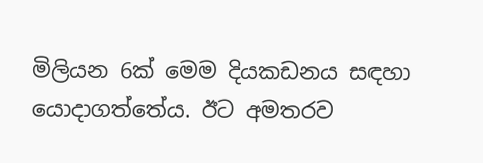මිලියන 6ක් මෙම දියකඩනය සඳහා යොදාගත්තේය. ඊට අමතරව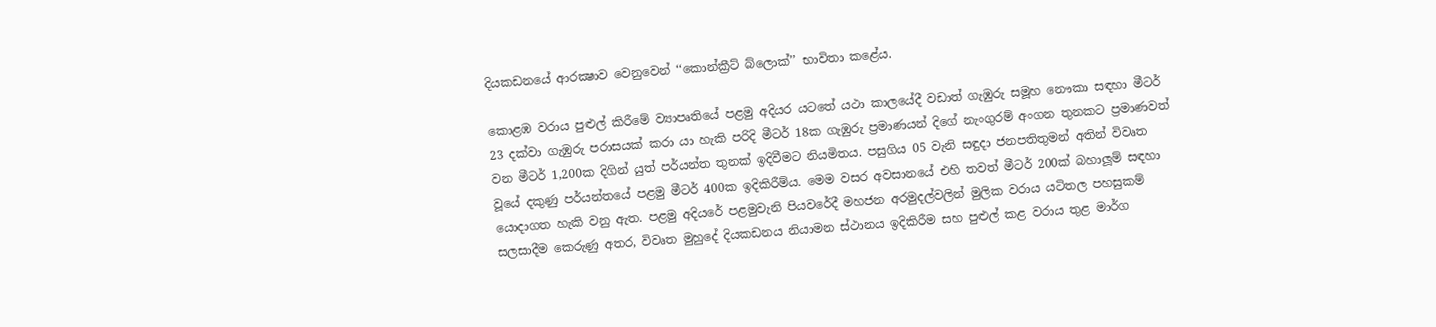දියකඩනයේ ආරක්‍ෂාව වෙනුවෙන් ‘‘කොන්ක්‍රීට් බ්ලොක්’’ භාවිතා කළේය.

කොළඹ වරාය පුළුල් කිරීමේ ව්‍යාපෘතියේ පළමු අදියර යටතේ යථා කාලයේදී වඩාත් ගැඹුරු සමූහ නෞකා සඳහා මීටර් 23 දක්වා ගැඹුරු පරාසයක් කරා යා හැකි පරිදි මීටර් 18ක ගැඹුරු ප්‍රමාණයන් දිගේ නැංගුරම් අංගන තුනකට ප්‍රමාණවත් වන මීටර් 1,200ක දිගින් යුත් පර්යන්ත තුනක් ඉදිවීමට නියමිතය. පසුගිය 05 වැනි සඳුදා ජනපතිතුමන් අතින් විවෘත වූයේ දකුණු පර්යන්තයේ පළමු මීටර් 400ක ඉදිකිරීම්ය. මෙම වසර අවසානයේ එහි තවත් මීටර් 200ක් බහාලූම් සඳහා යොදාගත හැකි වනු ඇත. පළමු අදියරේ පළමුවැනි පියවරේදී මහජන අරමුදල්වලින් මුලික වරාය යටිතල පහසුකම් සලසාදීම කෙරුණු අතර, විවෘත මුහුදේ දියකඩනය නියාමන ස්ථානය ඉදිකිරීම සහ පුළුල් කළ වරාය තුළ මාර්ග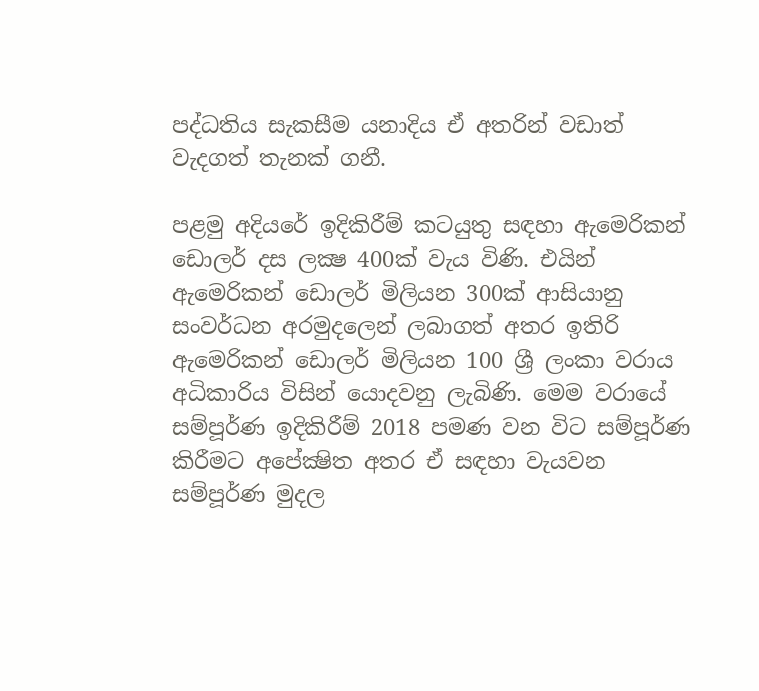පද්ධතිය සැකසීම යනාදිය ඒ අතරින් වඩාත් වැදගත් තැනක් ගනී.

පළමු අදියරේ ඉදිකිරීම් කටයුතු සඳහා ඇමෙරිකන් ඩොලර් දස ලක්‍ෂ 400ක් වැය විණි. එයින් ඇමෙරිකන් ඩොලර් මිලියන 300ක් ආසියානු සංවර්ධන අරමුදලෙන් ලබාගත් අතර ඉතිරි ඇමෙරිකන් ඩොලර් මිලියන 100 ශ්‍රී ලංකා වරාය අධිකාරිය විසින් යොදවනු ලැබිණි. මෙම වරායේ සම්පූර්ණ ඉදිකිරීම් 2018 පමණ වන විට සම්පූර්ණ කිරීමට අපේක්‍ෂිත අතර ඒ සඳහා වැයවන සම්පූර්ණ මුදල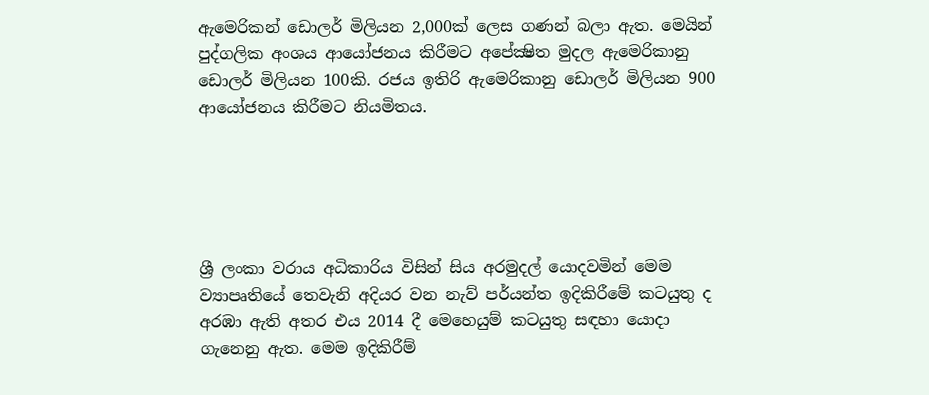ඇමෙරිකන් ඩොලර් මිලියන 2,000ක් ලෙස ගණන් බලා ඇත. මෙයින් පුද්ගලික අංශය ආයෝජනය කිරීමට අපේක්‍ෂිත මුදල ඇමෙරිකානු ඩොලර් මිලියන 100කි. රජය ඉතිරි ඇමෙරිකානු ඩොලර් මිලියන 900 ආයෝජනය කිරීමට නියමිතය.





ශ්‍රී ලංකා වරාය අධිකාරිය විසින් සිය අරමුදල් යොදවමින් මෙම ව්‍යාපෘතියේ තෙවැනි අදියර වන නැව් පර්යන්ත ඉදිකිරීමේ කටයුතු ද අරඹා ඇති අතර එය 2014 දී මෙහෙයුම් කටයුතු සඳහා යොදා ගැනෙනු ඇත. මෙම ඉදිකිරීම්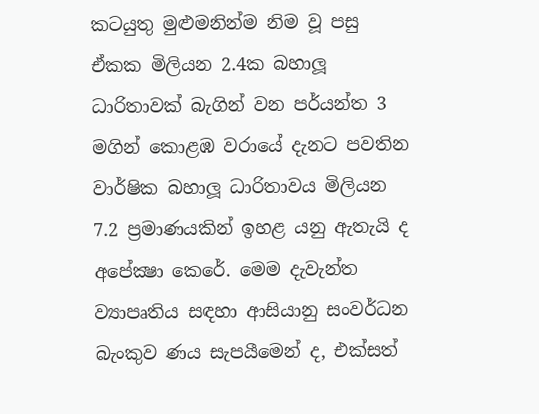කටයුතු මුළුමනින්ම නිම වූ පසු ඒකක මිලියන 2.4ක බහාලූ ධාරිතාවක් බැගින් වන පර්යන්ත 3 මගින් කොළඹ වරායේ දැනට පවතින වාර්ෂික බහාලූ ධාරිතාවය මිලියන 7.2 ප්‍රමාණයකින් ඉහළ යනු ඇතැයි ද අපේක්‍ෂා කෙරේ. මෙම දැවැන්ත ව්‍යාපෘතිය සඳහා ආසියානු සංවර්ධන බැංකුව ණය සැපයීමෙන් ද, එක්සත්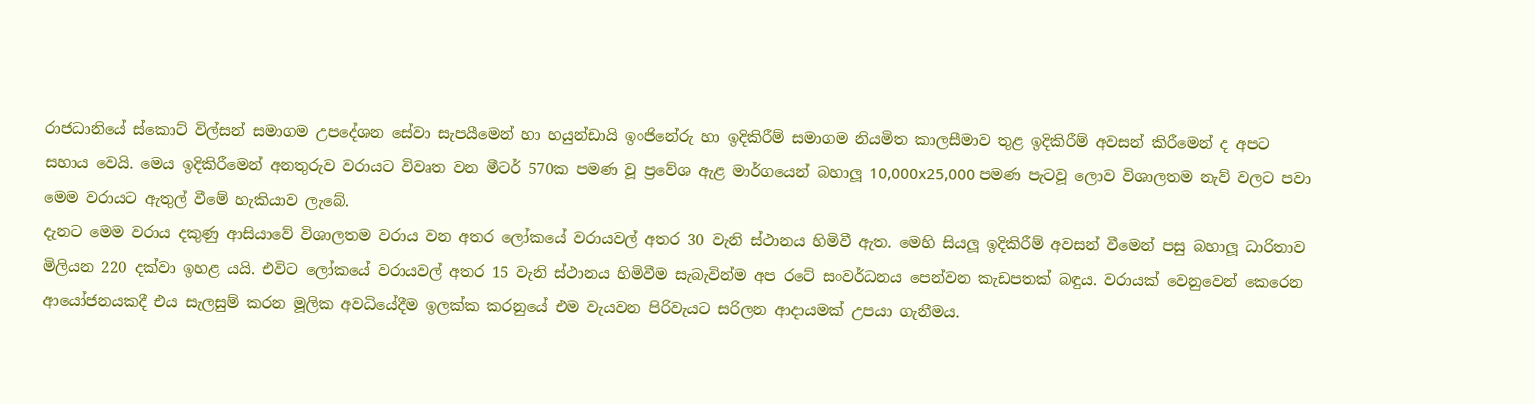රාජධානියේ ස්කොට් විල්සන් සමාගම උපදේශන සේවා සැපයීමෙන් හා හයුන්ඩායි ඉංජිනේරු හා ඉදිකිරීම් සමාගම නියමිත කාලසීමාව තුළ ඉදිකිරීම් අවසන් කිරීමෙන් ද අපට සහාය වෙයි. මෙය ඉදිකිරීමෙන් අනතුරුව වරායට විවෘත වන මීටර් 570ක පමණ වූ ප්‍රවේශ ඇළ මාර්ගයෙන් බහාලූ 10,000x25,000 පමණ පැටවූ ලොව විශාලතම නැව් වලට පවා මෙම වරායට ඇතුල් වීමේ හැකියාව ලැබේ.
දැනට මෙම වරාය දකුණු ආසියාවේ විශාලතම වරාය වන අතර ලෝකයේ වරායවල් අතර 30 වැනි ස්ථානය හිමිවී ඇත. මෙහි සියලූ ඉදිකිරීම් අවසන් වීමෙන් පසු බහාලූ ධාරිතාව මිලියන 220 දක්වා ඉහළ යයි. එවිට ලෝකයේ වරායවල් අතර 15 වැනි ස්ථානය හිමිවීම සැබැවින්ම අප රටේ සංවර්ධනය පෙන්වන කැඩපතක් බඳුය. වරායක් වෙනුවෙන් කෙරෙන ආයෝජනයකදී එය සැලසුම් කරන මූලික අවධියේදීම ඉලක්ක කරනුයේ එම වැයවන පිරිවැයට සරිලන ආදායමක් උපයා ගැනීමය.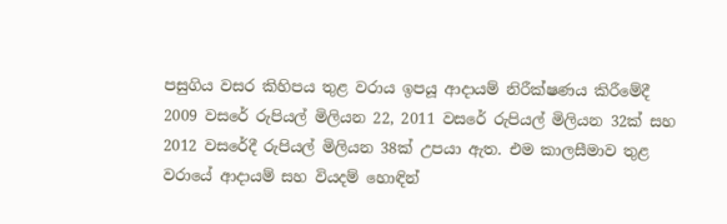පසුගිය වසර කිහිපය තුළ වරාය ඉපයූ ආදායම් නිරීක්ෂණය කිරීමේදී 2009 වසරේ රුපියල් මිලියන 22, 2011 වසරේ රුපියල් මිලියන 32ක් සහ 2012 වසරේදී රුපියල් මිලියන 38ක් උපයා ඇත. එම කාලසීමාව තුළ වරායේ ආදායම් සහ වියදම් හොඳින්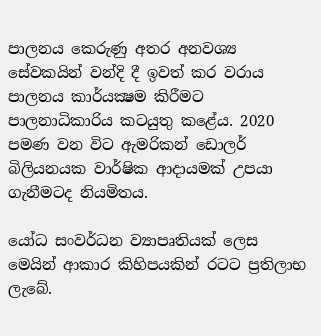පාලනය කෙරුණු අතර අනවශ්‍ය සේවකයින් වන්දි දී ඉවත් කර වරාය පාලනය කාර්යක්‍ෂම කිරීමට පාලනාධිකාරිය කටයුතු කළේය. 2020 පමණ වන විට ඇමරිකන් ඩොලර් බිලියනයක වාර්ෂික ආදායමක් උපයා ගැනීමටද නියමිතය.

යෝධ සංවර්ධන ව්‍යාපෘතියක් ලෙස මෙයින් ආකාර කිහිපයකින් රටට ප්‍රතිලාභ ලැබේ.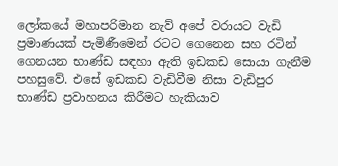ලෝකයේ මහාපරිමාන නැව් අපේ වරායට වැඩි ප්‍රමාණයක් පැමිණීමෙන් රටට ගෙනෙන සහ රටින් ගෙනයන භාණ්ඩ සඳහා ඇති ඉඩකඩ සොයා ගැනීම පහසුවේ. එසේ ඉඩකඩ වැඩිවීම නිසා වැඩිපුර භාණ්ඩ ප්‍රවාහනය කිරීමට හැකියාව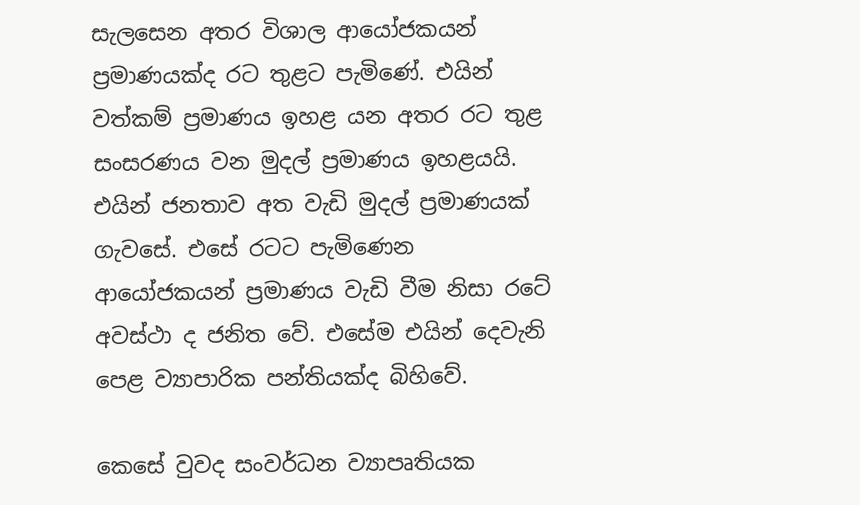සැලසෙන අතර විශාල ආයෝජකයන් ප්‍රමාණයක්ද රට තුළට පැමිණේ. එයින් වත්කම් ප්‍රමාණය ඉහළ යන අතර රට තුළ සංසරණය වන මුදල් ප්‍රමාණය ඉහළයයි. එයින් ජනතාව අත වැඩි මුදල් ප්‍රමාණයක් ගැවසේ. එසේ රටට පැමිණෙන ආයෝජකයන් ප්‍රමාණය වැඩි වීම නිසා රටේ අවස්ථා ද ජනිත වේ. එසේම එයින් දෙවැනි පෙළ ව්‍යාපාරික පන්තියක්ද බිහිවේ.

කෙසේ වුවද සංවර්ධන ව්‍යාපෘතියක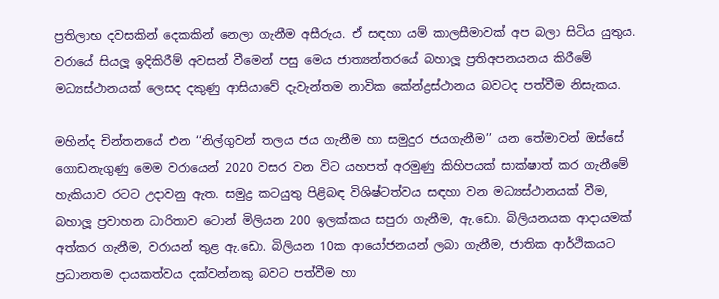ප්‍රතිලාභ දවසකින් දෙකකින් නෙලා ගැනීම අසීරුය. ඒ සඳහා යම් කාලසීමාවක් අප බලා සිටිය යුතුය. වරායේ සියලූ ඉදිකිරීම් අවසන් වීමෙන් පසු මෙය ජාත්‍යන්තරයේ බහාලූ ප්‍රතිඅපනයනය කිරීමේ මධ්‍යස්ථානයක් ලෙසද දකුණු ආසියාවේ දැවැන්තම නාවික කේන්ද්‍රස්ථානය බවටද පත්වීම නිසැකය.

මහින්ද චින්තනයේ එන ‘‘නිල්ගුවන් තලය ජය ගැනීම හා සමුදුර ජයගැනීම’’ යන තේමාවන් ඔස්සේ ගොඩනැගුණු මෙම වරායෙන් 2020 වසර වන විට යහපත් අරමුණු කිහිපයක් සාක්ෂාත් කර ගැනීමේ හැකියාව රටට උදාවනු ඇත. සමුද්‍ර කටයුතු පිළිබඳ විශිෂ්ටත්වය සඳහා වන මධ්‍යස්ථානයක් වීම, බහාලූ ප්‍රවාහන ධාරිතාව ටොන් මිලියන 200 ඉලක්කය සපුරා ගැනීම, ඇ.ඩො. බිලියනයක ආදායමක් අත්කර ගැනීම, වරායන් තුළ ඇ.ඩො. බිලියන 10ක ආයෝජනයන් ලබා ගැනීම, ජාතික ආර්ථිකයට ප්‍රධානතම දායකත්වය දක්වන්නකු බවට පත්වීම හා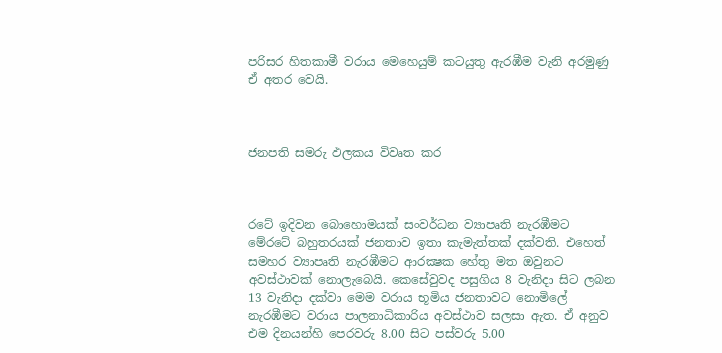පරිසර හිතකාමී වරාය මෙහෙයුම් කටයුතු ඇරඹීම වැනි අරමුණු ඒ අතර වෙයි.



ජනපති සමරු ඵලකය විවෘත කර



රටේ ඉදිවන බොහොමයක් සංවර්ධන ව්‍යාපෘති නැරඹීමට මේරටේ බහුතරයක් ජනතාව ඉතා කැමැත්තක් දක්වති. එහෙත් සමහර ව්‍යාපෘති නැරඹීමට ආරක්‍ෂක හේතු මත ඔවුනට අවස්ථාවක් නොලැබෙයි. කෙසේවුවද පසුගිය 8 වැනිදා සිට ලබන 13 වැනිදා දක්වා මෙම වරාය භූමිය ජනතාවට නොමිලේ නැරඹීමට වරාය පාලනාධිකාරිය අවස්ථාව සලසා ඇත. ඒ අනුව එම දිනයන්හි පෙරවරු 8.00 සිට පස්වරු 5.00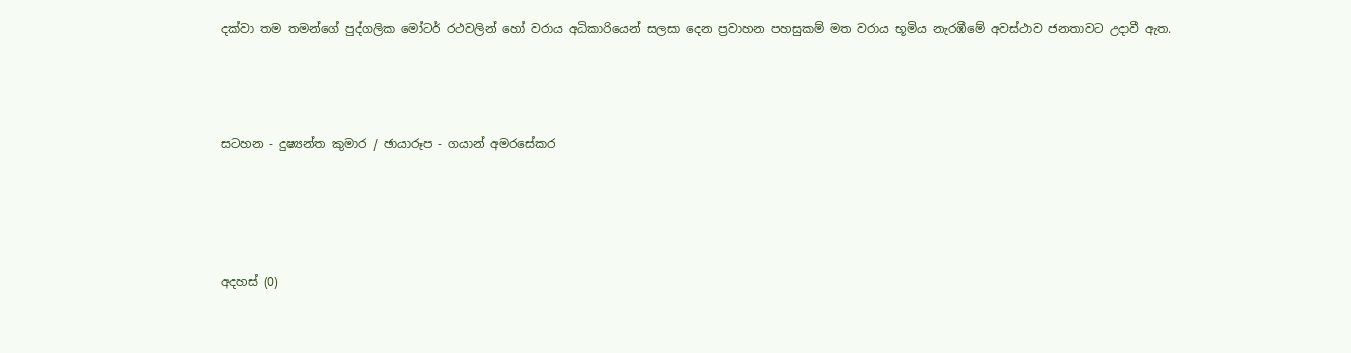දක්වා තම තමන්ගේ පුද්ගලික මෝටර් රථවලින් හෝ වරාය අධිකාරියෙන් සලසා දෙන ප්‍රවාහන පහසුකම් මත වරාය භූමිය නැරඹීමේ අවස්ථාව ජනතාවට උදාවී ඇත.




සටහන - දුෂ්‍යන්ත කුමාර / ඡායාරූප - ගයාන් අමරසේකර





අදහස් (0)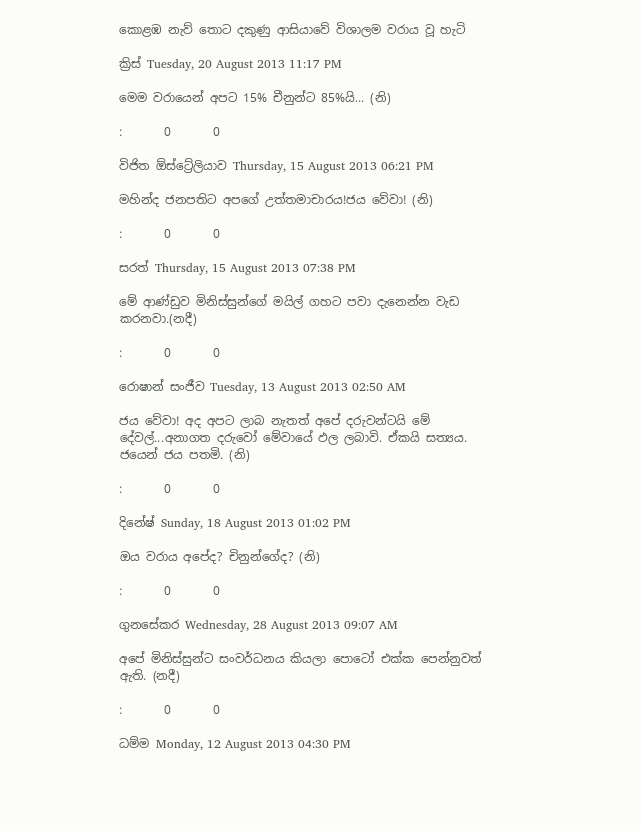කොළඹ නැව් තොට දකුණු ආසියාවේ විශාලම වරාය වූ හැටි

ක්‍රිස් Tuesday, 20 August 2013 11:17 PM

මෙම වරායෙන් අපට 15% චීනුන්ට 85%යි... (නි)

:       0       0

විජිත ඕස්ට්‍රේලියාව Thursday, 15 August 2013 06:21 PM

මහින්ද ජනපතිට අපගේ උත්තමාචාරය!ජය වේවා! (නි)

:       0       0

සරත් Thursday, 15 August 2013 07:38 PM

මේ ආණ්ඩුව මිනිස්සුන්ගේ මයිල් ගහට පවා දැනෙන්න වැඩ කරනවා.(නදී)

:       0       0

රොෂාන් සංජීව Tuesday, 13 August 2013 02:50 AM

ජය වේවා! අද අපට ලාබ නැතත් අපේ දරුවන්ටයි මේ දේවල්...අනාගත දරුවෝ මේවායේ ඵල ලබාවි. ඒකයි සත්‍යය. ජයෙන් ජය පතමි. (නි)

:       0       0

දිනේෂ් Sunday, 18 August 2013 01:02 PM

ඔය වරාය අපේද? චිනුන්ගේද? (නි)

:       0       0

ගුනසේකර Wednesday, 28 August 2013 09:07 AM

අපේ මිනිස්සුන්ට සංවර්ධනය කියලා පොටෝ එක්ක පෙන්නුවත් ඇති. (නදී)

:       0       0

ධම්ම Monday, 12 August 2013 04:30 PM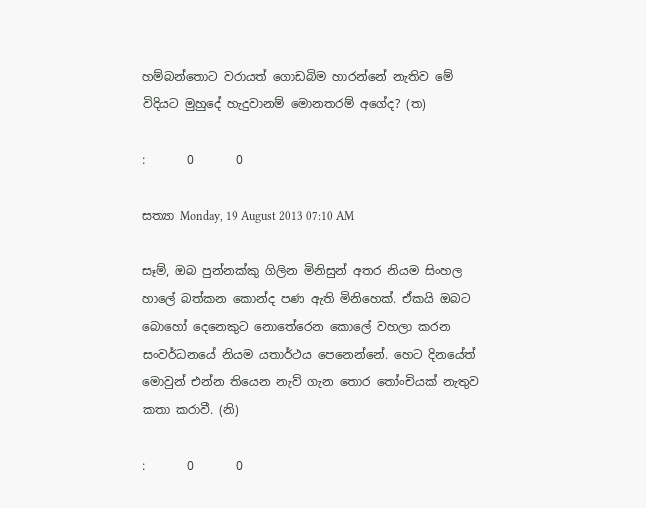හම්බන්තොට වරායත් ගොඩබිම හාරන්නේ නැතිව මේ විදියට මුහුදේ හැදුවානම් මොනතරම් අගේද? (ත)

:       0       0

සත්‍යා Monday, 19 August 2013 07:10 AM

සෑම්, ඔබ පුන්නක්කු ගිලින මිනිසුන් අතර නියම සිංහල හාලේ බත්කන කොන්ද පණ ඇති මිනිහෙක්. ඒකයි ඔබට බොහෝ දෙනෙකුට නොතේරෙන කොලේ වහලා කරන සංවර්ධනයේ නියම යතාර්ථය පෙනෙන්නේ. හෙට දිනයේත් මොවුන් එන්න තියෙන නැව් ගැන තොර තෝංචියක් නැතුව කතා කරාවී. (නි)

:       0       0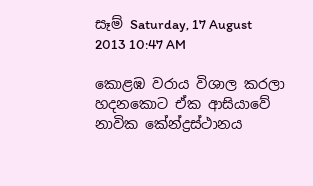සෑම් Saturday, 17 August 2013 10:47 AM

කොළඹ වරාය විශාල කරලා හදනකොට ඒක ආසියාවේ නාවික කේන්ද්‍රස්ථානය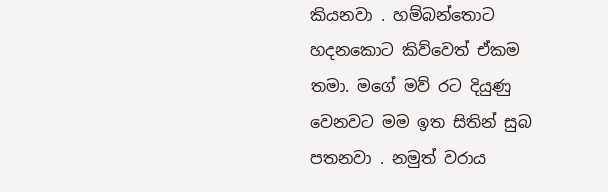කියනවා . හම්බන්තොට හදනකොට කිව්වෙත් ඒකම තමා. මගේ මව් රට දියුණු වෙනවට මම ඉත සිතින් සුබ පතනවා . නමුත් වරාය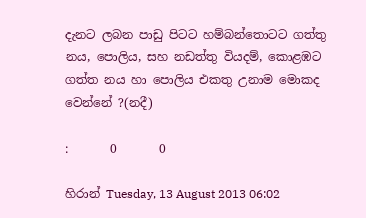දැනට ලබන පාඩු පිටට හම්බන්තොටට ගත්තු නය, පොලිය, සහ නඩත්තු වියදම්, කොළඹට ගත්ත නය හා පොලිය එකතු උනාම මොකද වෙන්නේ ?(නදී)

:       0       0

හිරාන් Tuesday, 13 August 2013 06:02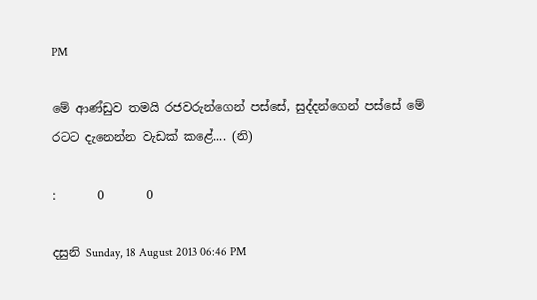PM

මේ ආණ්ඩුව තමයි රජවරුන්ගෙන් පස්සේ, සුද්දන්ගෙන් පස්සේ මේ රටට දැනෙන්න වැඩක් කළේ.... (නි)

:       0       0

දසුනි Sunday, 18 August 2013 06:46 PM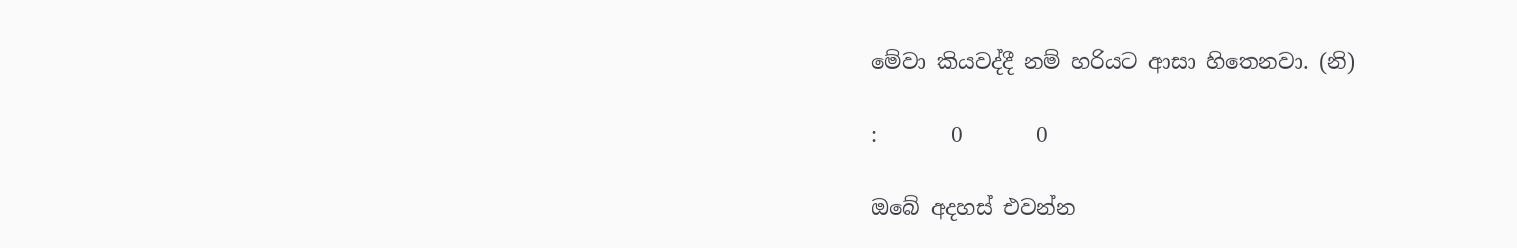මේවා කියවද්දී නම් හරියට ආසා හිතෙනවා. (නි)

:       0       0

ඔබේ අදහස් එවන්න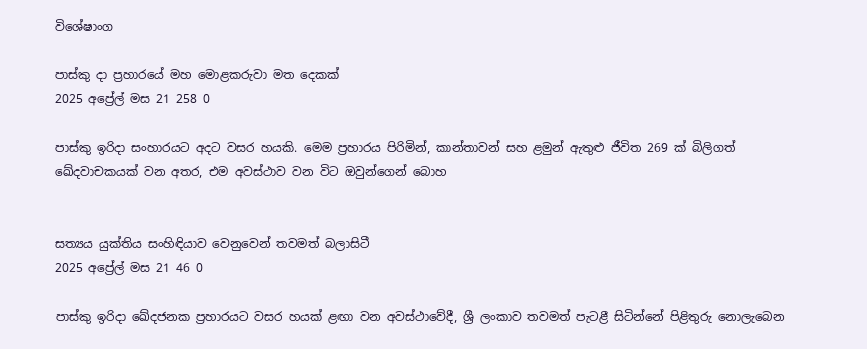විශේෂාංග

පාස්කු දා ප්‍රහාරයේ මහ මොළකරුවා මත දෙකක්
2025 අප්‍රේල් මස 21 258 0

පාස්කු ඉරිදා සංහාරයට අදට වසර හයකි. මෙම ප්‍රහාරය පිරිමින්, කාන්තාවන් සහ ළමුන් ඇතුළු ජීවිත 269 ක් බිලිගත් ඛේදවාචකයක් වන අතර, එම අවස්ථාව වන විට ඔවුන්ගෙන් බොහ


සත්‍යය යුක්තිය සංහිඳියාව වෙනුවෙන් තවමත් බලාසිටී
2025 අප්‍රේල් මස 21 46 0

පාස්කු ඉරිදා ඛේදජනක ප්‍රහාරයට වසර හයක් ළඟා වන අවස්ථාවේදී, ශ්‍රී ලංකාව තවමත් පැටළී සිටින්නේ පිළිතුරු නොලැබෙන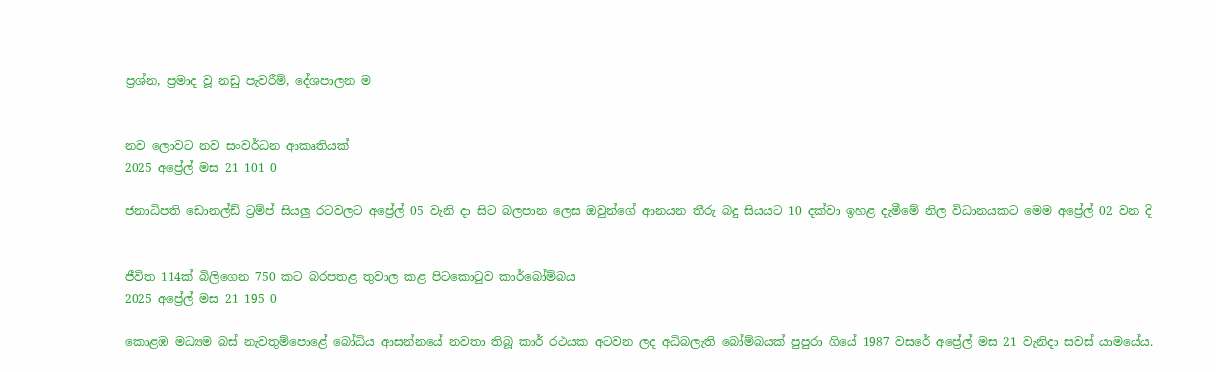ප්‍රශ්න, ප්‍රමාද වූ නඩු පැවරීම්, දේශපාලන ම


නව ලොවට නව සංවර්ධන ආකෘතියක්
2025 අප්‍රේල් මස 21 101 0

ජනාධිපති ඩොනල්ඩ් ට්‍රම්ප් සියලු‍ රටවලට අප්‍රේල් 05 වැනි දා සිට බලපාන ලෙස ඔවුන්ගේ ආනයන තීරු බදු සියයට 10 දක්වා ඉහළ දැමීමේ නිල විධානයකට මෙම අප්‍රේල් 02 වන දි


ජීවිත 114ක් බිලිගෙන 750 කට බරපතළ තුවාල කළ පිටකොටුව කාර්බෝම්බය
2025 අප්‍රේල් මස 21 195 0

කොළඹ මධ්‍යම බස් නැවතුම්පොළේ බෝධිය ආසන්නයේ නවතා තිබූ කාර් රථයක අටවන ලද අධිබලැති බෝම්බයක් පුපුරා ගියේ 1987 වසරේ අප්‍රේල් මස 21 වැනිදා සවස් යාමයේය.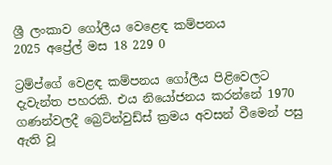ශ්‍රී ලංකාව ගෝලීය වෙළෙඳ කම්පනය
2025 අප්‍රේල් මස 18 229 0

ට්‍රම්ප්ගේ වෙළඳ කම්පනය ගෝලීය පිළිවෙලට දැවැන්ත පහරකි. එය නියෝජනය කරන්නේ 1970 ගණන්වලදී බ්‍රෙට්න්වුඩ්ස් ක්‍රමය අවසන් වීමෙන් පසු ඇති වූ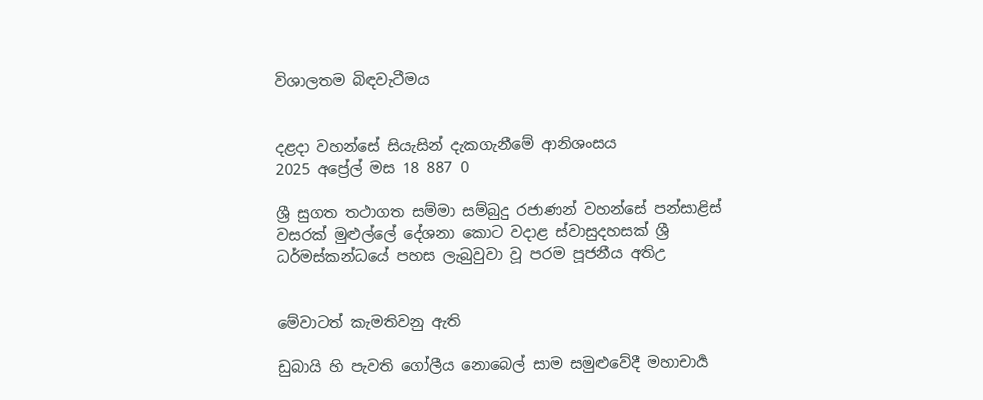විශාලතම බිඳවැටීමය


දළදා වහන්සේ සියැසින් දැකගැනීමේ ආනිශංසය
2025 අප්‍රේල් මස 18 887 0

ශ්‍රී සුගත තථාගත සම්මා සම්බුදු රජාණන් වහන්සේ පන්සාළිස් වසරක් මුළුල්ලේ දේශනා කොට වදාළ ස්වාසුදහසක් ශ්‍රී ධර්මස්කන්ධයේ පහස ලැබුවුවා වූ පරම පූජනීය අතිඋ


මේවාටත් කැමතිවනු ඇති

ඩුබායි හි පැවති ගෝලීය නොබෙල් සාම සමුළුවේදී මහාචාර්‍ය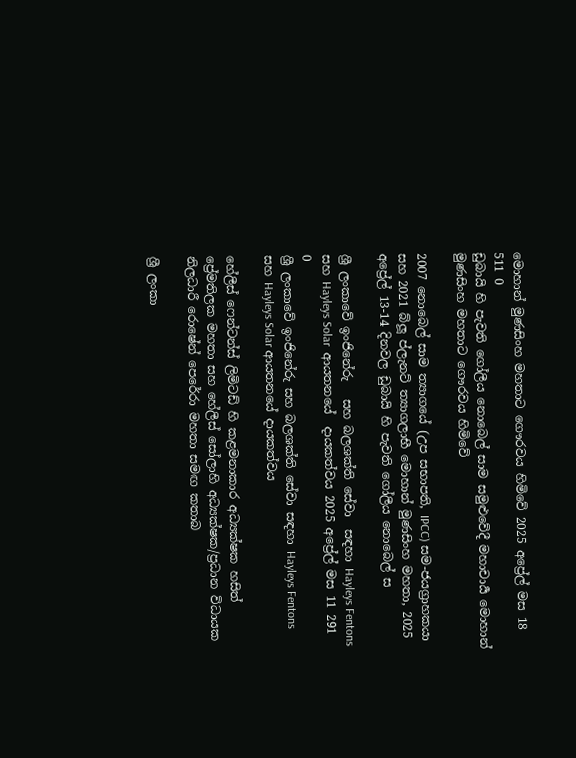මොහාන් මුණසිංහ මහතාට ගෞරවය හිමිවේ 2025 අප්‍රේල් මස 18 511 0
ඩුබායි හි පැවති ගෝලීය නොබෙල් සාම සමුළුවේදී මහාචාර්‍ය මොහාන් මුණසිංහ මහතාට ගෞරවය හිමිවේ

2007 නොබෙල් සාම ත්‍යාගයේ (උප සභාපති, IPCC) සම-ජයග්‍රාහකයා සහ 2021 බ්ලූ ප්ලැනට් ත්‍යාගලාභී මොහාන් මුණසිංහ මහතා, 2025 අප්‍රේල් 13-14 දිනවල ඩුබායි හි පැවති ගෝලීය නොබෙල් ස

ශ්‍රී ලංකාවේ ඉංජිනේරු   සහ බලශක්ති සේවා  සඳහා Hayleys Fentons  සහ Hayleys Solar  ආයතනයේ  දායකත්වය 2025 අප්‍රේල් මස 11 291 0
ශ්‍රී ලංකාවේ ඉංජිනේරු සහ බලශක්ති සේවා සඳහා Hayleys Fentons සහ Hayleys Solar ආයතනයේ දායකත්වය

හේලීස් ෆෙන්ටන්ස් ලිමිටඩ් හි කළමනාකාර අධ්‍යක්ෂක හසිත් ප්‍රේමතිලක මහතා සහ හේලීස් සෝලාහි අධ්‍යක්ෂක/ප්‍රධාන විධායක නිලධාරී රොෂේන් පෙරේරා මහතා සමඟ කතාබ

ශ්‍රී ලංකා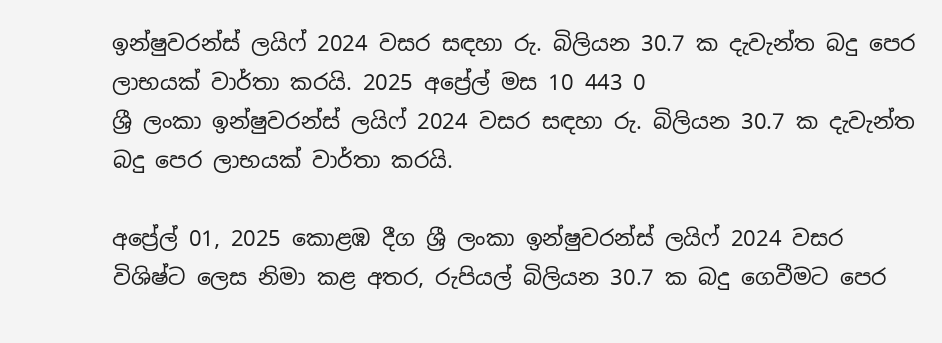ඉන්ෂුවරන්ස් ලයිෆ් 2024 වසර සඳහා රු. බිලියන 30.7 ක දැවැන්ත බදු පෙර ලාභයක් වාර්තා කරයි. 2025 අප්‍රේල් මස 10 443 0
ශ්‍රී ලංකා ඉන්ෂුවරන්ස් ලයිෆ් 2024 වසර සඳහා රු. බිලියන 30.7 ක දැවැන්ත බදු පෙර ලාභයක් වාර්තා කරයි.

අප්‍රේල් 01, 2025 කොළඹ දීග ශ්‍රී ලංකා ඉන්ෂුවරන්ස් ලයිෆ් 2024 වසර විශිෂ්ට ලෙස නිමා කළ අතර, රුපියල් බිලියන 30.7 ක බදු ගෙවීමට පෙර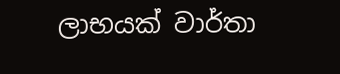ලාභයක් වාර්තා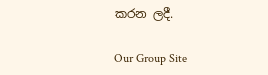කරන ලදී.

Our Group Site